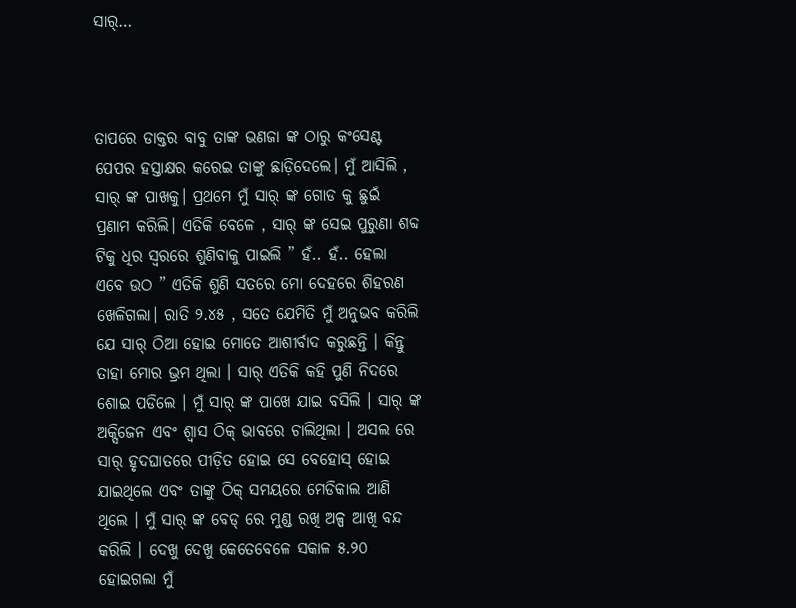ସାର୍…



ତାପରେ ଡାକ୍ତର ବାବୁ ତାଙ୍କ ଭଣଜା ଙ୍କ ଠାରୁ କଂସେଣ୍ଟ ପେପର ହସ୍ତାକ୍ଷର କରେଇ ତାଙ୍କୁ ଛାଡ଼ିଦେଲେ। ମୁଁ ଆସିଲି , ସାର୍ ଙ୍କ ପାଖକୁ। ପ୍ରଥମେ ମୁଁ ସାର୍ ଙ୍କ ଗୋଡ କୁ ଛୁଇଁ ପ୍ରଣାମ କରିଲି। ଏତିକି ବେଳେ , ସାର୍ ଙ୍କ ସେଇ ପୁରୁଣା ଶବ୍ଦ ଟିକୁ ଧିର ସ୍ଵରରେ ଶୁଣିବାକୁ ପାଇଲି ” ହଁ.. ହଁ.. ହେଲା ଏବେ ଉଠ ” ଏତିକି ଶୁଣି ସତରେ ମୋ ଦେହରେ ଶିହରଣ ଖେଳିଗଲା। ରାତି ୨.୪୫ , ସତେ ଯେମିତି ମୁଁ ଅନୁଭବ କରିଲି ଯେ ସାର୍ ଠିଆ ହୋଇ ମୋତେ ଆଶୀର୍ବାଦ କରୁଛନ୍ତି । କିନ୍ତୁ ତାହା ମୋର ଭ୍ରମ ଥିଲା । ସାର୍ ଏତିକି କହି ପୁଣି ନିଦରେ ଶୋଇ ପଡିଲେ । ମୁଁ ସାର୍ ଙ୍କ ପାଖେ ଯାଇ ବସିଲି । ସାର୍ ଙ୍କ ଅକ୍ସିଜେନ ଏବଂ ଶ୍ୱାସ ଠିକ୍ ଭାବରେ ଚାଲିଥିଲା । ଅସଲ ରେ ସାର୍ ହୃଦଘାତରେ ପୀଡ଼ିତ ହୋଇ ସେ ବେହୋସ୍ ହୋଇ ଯାଇଥିଲେ ଏବଂ ତାଙ୍କୁ ଠିକ୍ ସମୟରେ ମେଡିକାଲ ଆଣି ଥିଲେ । ମୁଁ ସାର୍ ଙ୍କ ବେଡ୍ ରେ ମୁଣ୍ଡ ରଖି ଅଳ୍ପ ଆଖି ବନ୍ଦ କରିଲି । ଦେଖୁ ଦେଖୁ କେତେବେଳେ ସକାଳ ୫.୨୦ ହୋଇଗଲା ମୁଁ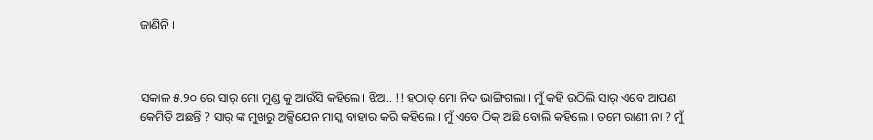ଜାଣିନି ।



ସକାଳ ୫.୨୦ ରେ ସାର୍ ମୋ ମୁଣ୍ଡ କୁ ଆଉଁସି କହିଲେ। ଝିଅ.. !! ହଠାତ୍ ମୋ ନିଦ ଭାଙ୍ଗିଗଲା । ମୁଁ କହି ଉଠିଲି ସାର୍ ଏବେ ଆପଣ କେମିତି ଅଛନ୍ତି ? ସାର୍ ଙ୍କ ମୁଖରୁ ଅକ୍ସିଯେନ ମାସ୍କ ବାହାର କରି କହିଲେ । ମୁଁ ଏବେ ଠିକ୍ ଅଛି ବୋଲି କହିଲେ । ତମେ ରାଣୀ ନା ? ମୁଁ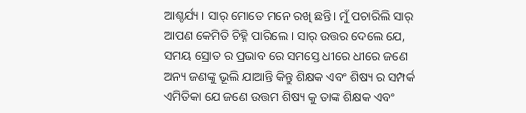ଆଶ୍ଚର୍ଯ୍ୟ । ସାର୍ ମୋତେ ମନେ ରଖି ଛନ୍ତି। ମୁଁ ପଚାରିଲି ସାର୍ ଆପଣ କେମିତି ଚିହ୍ନି ପାରିଲେ । ସାର୍ ଉତ୍ତର ଦେଲେ ଯେ, ସମୟ ସ୍ରୋତ ର ପ୍ରଭାବ ରେ ସମସ୍ତେ ଧୀରେ ଧୀରେ ଜଣେ ଅନ୍ୟ ଜଣଙ୍କୁ ଭୂଲି ଯାଆନ୍ତି କିନ୍ତୁ ଶିକ୍ଷକ ଏବଂ ଶିଷ୍ୟ ର ସମ୍ପର୍କ ଏମିତିକା ଯେ ଜଣେ ଉତ୍ତମ ଶିଷ୍ୟ କୁ ତାଙ୍କ ଶିକ୍ଷକ ଏବଂ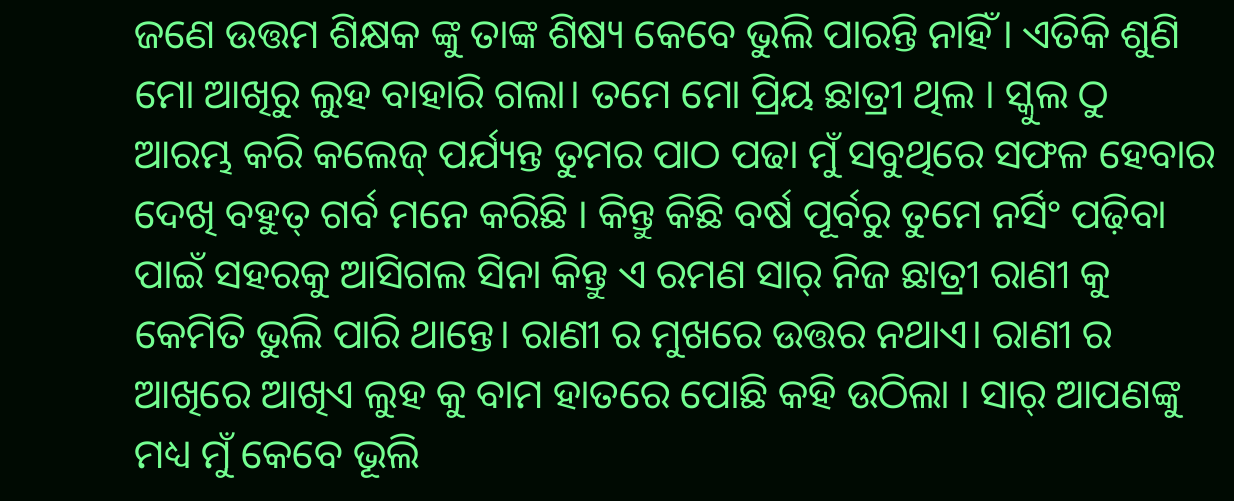ଜଣେ ଉତ୍ତମ ଶିକ୍ଷକ ଙ୍କୁ ତାଙ୍କ ଶିଷ୍ୟ କେବେ ଭୁଲି ପାରନ୍ତି ନାହିଁ । ଏତିକି ଶୁଣି ମୋ ଆଖିରୁ ଲୁହ ବାହାରି ଗଲା। ତମେ ମୋ ପ୍ରିୟ ଛାତ୍ରୀ ଥିଲ । ସ୍କୁଲ ଠୁ ଆରମ୍ଭ କରି କଲେଜ୍ ପର୍ଯ୍ୟନ୍ତ ତୁମର ପାଠ ପଢା ମୁଁ ସବୁଥିରେ ସଫଳ ହେବାର ଦେଖି ବହୁତ୍ ଗର୍ବ ମନେ କରିଛି । କିନ୍ତୁ କିଛି ବର୍ଷ ପୂର୍ବରୁ ତୁମେ ନର୍ସିଂ ପଢ଼ିବା ପାଇଁ ସହରକୁ ଆସିଗଲ ସିନା କିନ୍ତୁ ଏ ରମଣ ସାର୍ ନିଜ ଛାତ୍ରୀ ରାଣୀ କୁ କେମିତି ଭୁଲି ପାରି ଥାନ୍ତେ। ରାଣୀ ର ମୁଖରେ ଉତ୍ତର ନଥାଏ। ରାଣୀ ର ଆଖିରେ ଆଖିଏ ଲୁହ କୁ ବାମ ହାତରେ ପୋଛି କହି ଉଠିଲା । ସାର୍ ଆପଣଙ୍କୁ ମଧ୍ୟ ମୁଁ କେବେ ଭୂଲି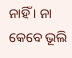ନାହିଁ । ନା କେବେ ଭୂଲି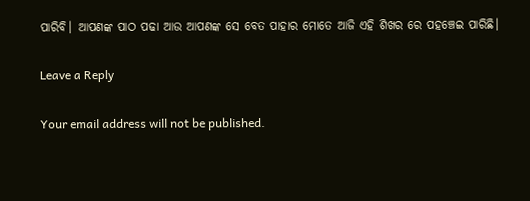ପାରିବି। ଆପଣଙ୍କ ପାଠ ପଢା ଆଉ ଆପଣଙ୍କ ସେ ବେତ ପାହାର ମୋତେ ଆଜି ଏହି ଶିଖର ରେ ପହଞ୍ଚେଇ ପାରିଛି।

Leave a Reply

Your email address will not be published.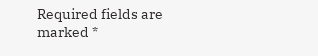Required fields are marked *